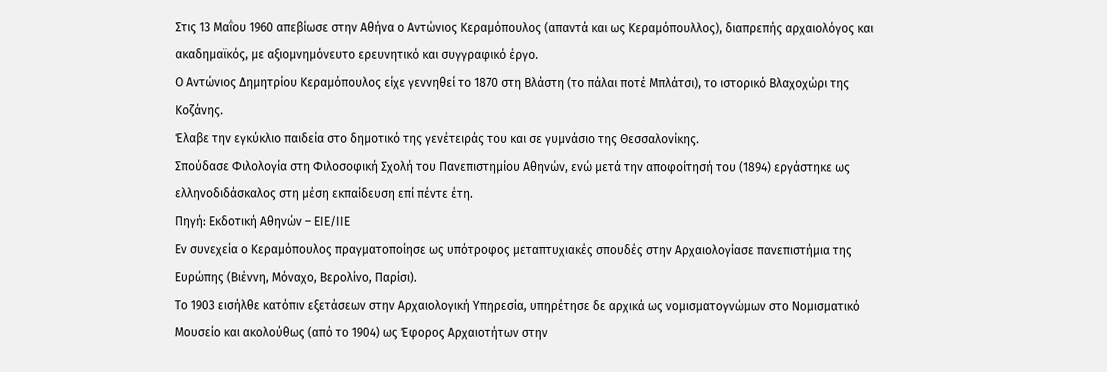Στις 13 Μαΐου 1960 απεβίωσε στην Αθήνα ο Αντώνιος Κεραμόπουλος (απαντά και ως Κεραμόπουλλος), διαπρεπής αρχαιολόγος και ακαδημαϊκός, με αξιομνημόνευτο ερευνητικό και συγγραφικό έργο.
Ο Αντώνιος Δημητρίου Κεραμόπουλος είχε γεννηθεί το 1870 στη Βλάστη (το πάλαι ποτέ Μπλάτσι), το ιστορικό Βλαχοχώρι της Κοζάνης.
Έλαβε την εγκύκλιο παιδεία στο δημοτικό της γενέτειράς του και σε γυμνάσιο της Θεσσαλονίκης.
Σπούδασε Φιλολογία στη Φιλοσοφική Σχολή του Πανεπιστημίου Αθηνών, ενώ μετά την αποφοίτησή του (1894) εργάστηκε ως ελληνοδιδάσκαλος στη μέση εκπαίδευση επί πέντε έτη.
Πηγή: Εκδοτική Αθηνών – ΕΙΕ/ΙΙΕ
Εν συνεχεία ο Κεραμόπουλος πραγματοποίησε ως υπότροφος μεταπτυχιακές σπουδές στην Αρχαιολογίασε πανεπιστήμια της Ευρώπης (Βιέννη, Μόναχο, Βερολίνο, Παρίσι).
Το 1903 εισήλθε κατόπιν εξετάσεων στην Αρχαιολογική Υπηρεσία, υπηρέτησε δε αρχικά ως νομισματογνώμων στο Νομισματικό Μουσείο και ακολούθως (από το 1904) ως Έφορος Αρχαιοτήτων στην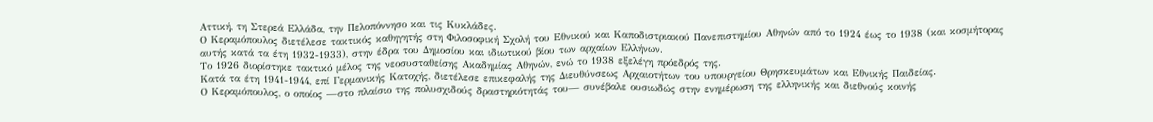Αττική, τη Στερεά Ελλάδα, την Πελοπόννησο και τις Κυκλάδες.
Ο Κεραμόπουλος διετέλεσε τακτικός καθηγητής στη Φιλοσοφική Σχολή του Εθνικού και Καποδιστριακού Πανεπιστημίου Αθηνών από το 1924 έως το 1938 (και κοσμήτορας αυτής κατά τα έτη 1932-1933), στην έδρα του Δημοσίου και ιδιωτικού βίου των αρχαίων Ελλήνων.
Το 1926 διορίστηκε τακτικό μέλος της νεοσυσταθείσης Ακαδημίας Αθηνών, ενώ το 1938 εξελέγη πρόεδρός της.
Κατά τα έτη 1941-1944, επί Γερμανικής Κατοχής, διετέλεσε επικεφαλής της Διευθύνσεως Αρχαιοτήτων του υπουργείου Θρησκευμάτων και Εθνικής Παιδείας.
Ο Κεραμόπουλος, ο οποίος —στο πλαίσιο της πολυσχιδούς δραστηριότητάς του— συνέβαλε ουσιωδώς στην ενημέρωση της ελληνικής και διεθνούς κοινής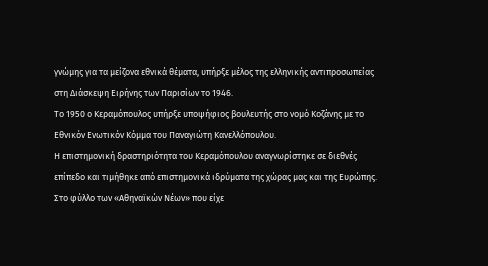γνώμης για τα μείζονα εθνικά θέματα, υπήρξε μέλος της ελληνικής αντιπροσωπείας στη Διάσκεψη Ειρήνης των Παρισίων το 1946.
Το 1950 ο Κεραμόπουλος υπήρξε υποψήφιος βουλευτής στο νομό Κοζάνης με το Εθνικόν Ενωτικόν Κόμμα του Παναγιώτη Κανελλόπουλου.
Η επιστημονική δραστηριότητα του Κεραμόπουλου αναγνωρίστηκε σε διεθνές επίπεδο και τιμήθηκε από επιστημονικά ιδρύματα της χώρας μας και της Ευρώπης.
Στο φύλλο των «Αθηναϊκών Νέων» που είχε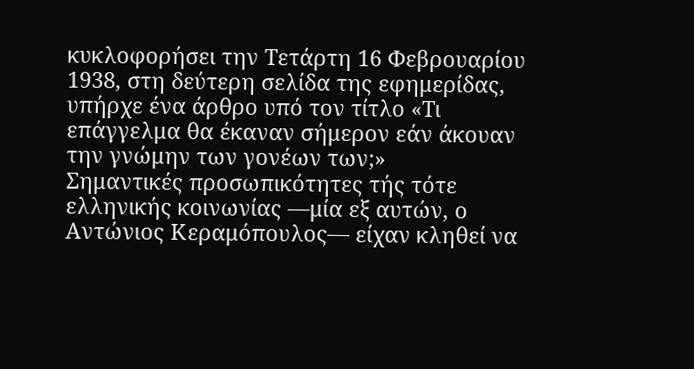κυκλοφορήσει την Τετάρτη 16 Φεβρουαρίου 1938, στη δεύτερη σελίδα της εφημερίδας, υπήρχε ένα άρθρο υπό τον τίτλο «Τι επάγγελμα θα έκαναν σήμερον εάν άκουαν την γνώμην των γονέων των;»
Σημαντικές προσωπικότητες τής τότε ελληνικής κοινωνίας —μία εξ αυτών, ο Αντώνιος Κεραμόπουλος— είχαν κληθεί να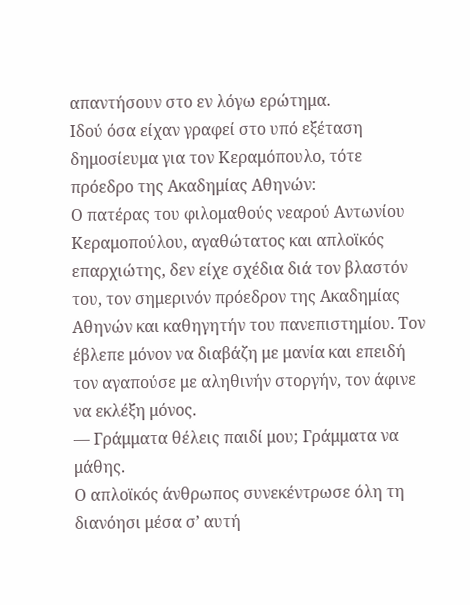απαντήσουν στο εν λόγω ερώτημα.
Ιδού όσα είχαν γραφεί στο υπό εξέταση δημοσίευμα για τον Κεραμόπουλο, τότε πρόεδρο της Ακαδημίας Αθηνών:
Ο πατέρας του φιλομαθούς νεαρού Αντωνίου Κεραμοπούλου, αγαθώτατος και απλοϊκός επαρχιώτης, δεν είχε σχέδια διά τον βλαστόν του, τον σημερινόν πρόεδρον της Ακαδημίας Αθηνών και καθηγητήν του πανεπιστημίου. Τον έβλεπε μόνον να διαβάζη με μανία και επειδή τον αγαπούσε με αληθινήν στοργήν, τον άφινε να εκλέξη μόνος.
— Γράμματα θέλεις παιδί μου; Γράμματα να μάθης.
Ο απλοϊκός άνθρωπος συνεκέντρωσε όλη τη διανόησι μέσα σ’ αυτή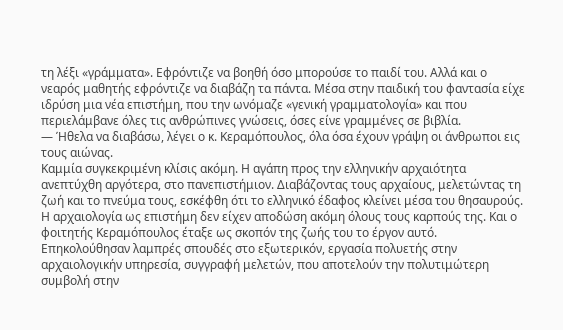τη λέξι «γράμματα». Εφρόντιζε να βοηθή όσο μπορούσε το παιδί του. Αλλά και ο νεαρός μαθητής εφρόντιζε να διαβάζη τα πάντα. Μέσα στην παιδική του φαντασία είχε ιδρύση μια νέα επιστήμη, που την ωνόμαζε «γενική γραμματολογία» και που περιελάμβανε όλες τις ανθρώπινες γνώσεις, όσες είνε γραμμένες σε βιβλία.
— Ήθελα να διαβάσω, λέγει ο κ. Κεραμόπουλος, όλα όσα έχουν γράψη οι άνθρωποι εις τους αιώνας.
Καμμία συγκεκριμένη κλίσις ακόμη. Η αγάπη προς την ελληνικήν αρχαιότητα ανεπτύχθη αργότερα, στο πανεπιστήμιον. Διαβάζοντας τους αρχαίους, μελετώντας τη ζωή και το πνεύμα τους, εσκέφθη ότι το ελληνικό έδαφος κλείνει μέσα του θησαυρούς. Η αρχαιολογία ως επιστήμη δεν είχεν αποδώση ακόμη όλους τους καρπούς της. Και ο φοιτητής Κεραμόπουλος έταξε ως σκοπόν της ζωής του το έργον αυτό. Επηκολούθησαν λαμπρές σπουδές στο εξωτερικόν, εργασία πολυετής στην αρχαιολογικήν υπηρεσία, συγγραφή μελετών, που αποτελούν την πολυτιμώτερη συμβολή στην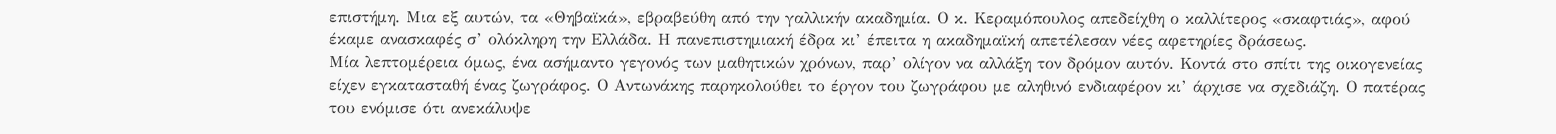επιστήμη. Μια εξ αυτών, τα «Θηβαϊκά», εβραβεύθη από την γαλλικήν ακαδημία. Ο κ. Κεραμόπουλος απεδείχθη ο καλλίτερος «σκαφτιάς», αφού έκαμε ανασκαφές σ’ ολόκληρη την Ελλάδα. Η πανεπιστημιακή έδρα κι’ έπειτα η ακαδημαϊκή απετέλεσαν νέες αφετηρίες δράσεως.
Μία λεπτομέρεια όμως, ένα ασήμαντο γεγονός των μαθητικών χρόνων, παρ’ ολίγον να αλλάξη τον δρόμον αυτόν. Κοντά στο σπίτι της οικογενείας είχεν εγκατασταθή ένας ζωγράφος. Ο Αντωνάκης παρηκολούθει το έργον του ζωγράφου με αληθινό ενδιαφέρον κι’ άρχισε να σχεδιάζη. Ο πατέρας του ενόμισε ότι ανεκάλυψε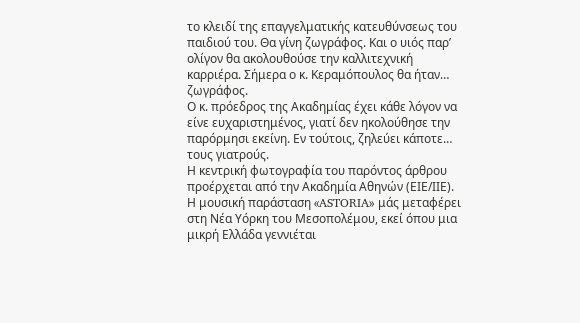το κλειδί της επαγγελματικής κατευθύνσεως του παιδιού του. Θα γίνη ζωγράφος. Και ο υιός παρ’ ολίγον θα ακολουθούσε την καλλιτεχνική καρριέρα. Σήμερα ο κ. Κεραμόπουλος θα ήταν… ζωγράφος.
Ο κ. πρόεδρος της Ακαδημίας έχει κάθε λόγον να είνε ευχαριστημένος, γιατί δεν ηκολούθησε την παρόρμησι εκείνη. Εν τούτοις, ζηλεύει κάποτε… τους γιατρούς.
Η κεντρική φωτογραφία του παρόντος άρθρου προέρχεται από την Ακαδημία Αθηνών (ΕΙΕ/ΙΙΕ).
Η μουσική παράσταση «ASTORIA» μάς μεταφέρει στη Νέα Υόρκη του Μεσοπολέμου, εκεί όπου μια μικρή Ελλάδα γεννιέται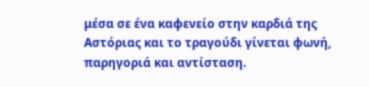μέσα σε ένα καφενείο στην καρδιά της Αστόριας και το τραγούδι γίνεται φωνή, παρηγοριά και αντίσταση.